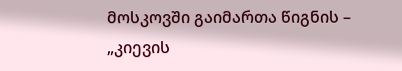მოსკოვში გაიმართა წიგნის – „კიევის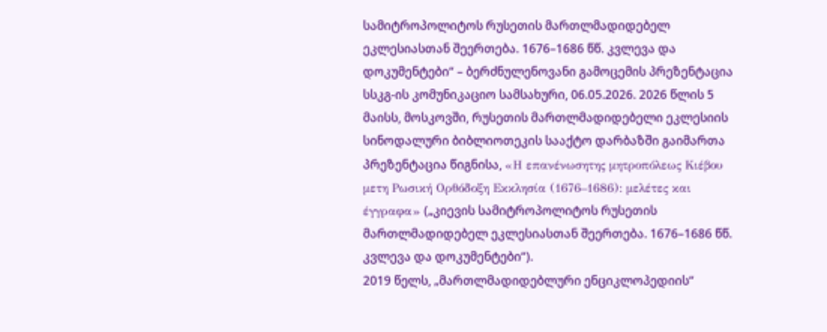სამიტროპოლიტოს რუსეთის მართლმადიდებელ ეკლესიასთან შეერთება. 1676–1686 წწ. კვლევა და დოკუმენტები“ – ბერძნულენოვანი გამოცემის პრეზენტაცია
სსკგ-ის კომუნიკაციო სამსახური, 06.05.2026. 2026 წლის 5 მაისს, მოსკოვში, რუსეთის მართლმადიდებელი ეკლესიის სინოდალური ბიბლიოთეკის სააქტო დარბაზში გაიმართა პრეზენტაცია წიგნისა, «Η επανένωσητης μητροπόλεως Κιέβου μετη Ρωσική Ορθόδοξη Εκκλησία (1676–1686): μελέτες και έγγραφα» („კიევის სამიტროპოლიტოს რუსეთის მართლმადიდებელ ეკლესიასთან შეერთება. 1676–1686 წწ. კვლევა და დოკუმენტები“).
2019 წელს, „მართლმადიდებლური ენციკლოპედიის“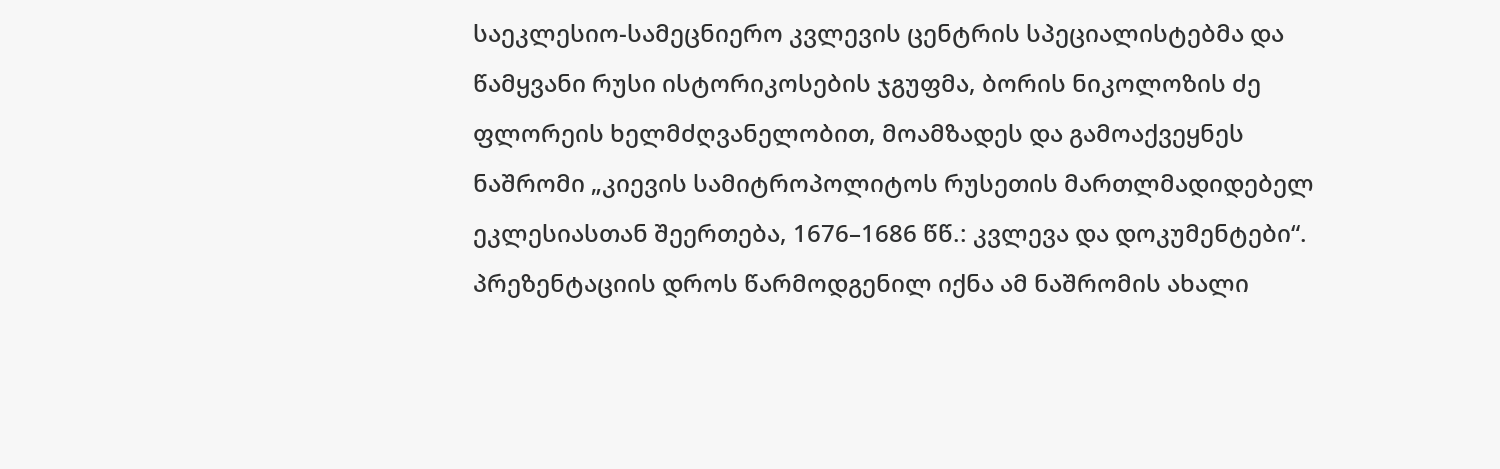საეკლესიო-სამეცნიერო კვლევის ცენტრის სპეციალისტებმა და წამყვანი რუსი ისტორიკოსების ჯგუფმა, ბორის ნიკოლოზის ძე ფლორეის ხელმძღვანელობით, მოამზადეს და გამოაქვეყნეს ნაშრომი „კიევის სამიტროპოლიტოს რუსეთის მართლმადიდებელ ეკლესიასთან შეერთება, 1676–1686 წწ.: კვლევა და დოკუმენტები“. პრეზენტაციის დროს წარმოდგენილ იქნა ამ ნაშრომის ახალი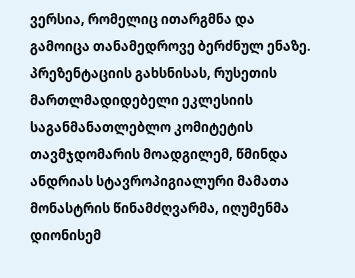ვერსია, რომელიც ითარგმნა და გამოიცა თანამედროვე ბერძნულ ენაზე.
პრეზენტაციის გახსნისას, რუსეთის მართლმადიდებელი ეკლესიის საგანმანათლებლო კომიტეტის თავმჯდომარის მოადგილემ, წმინდა ანდრიას სტავროპიგიალური მამათა მონასტრის წინამძღვარმა, იღუმენმა დიონისემ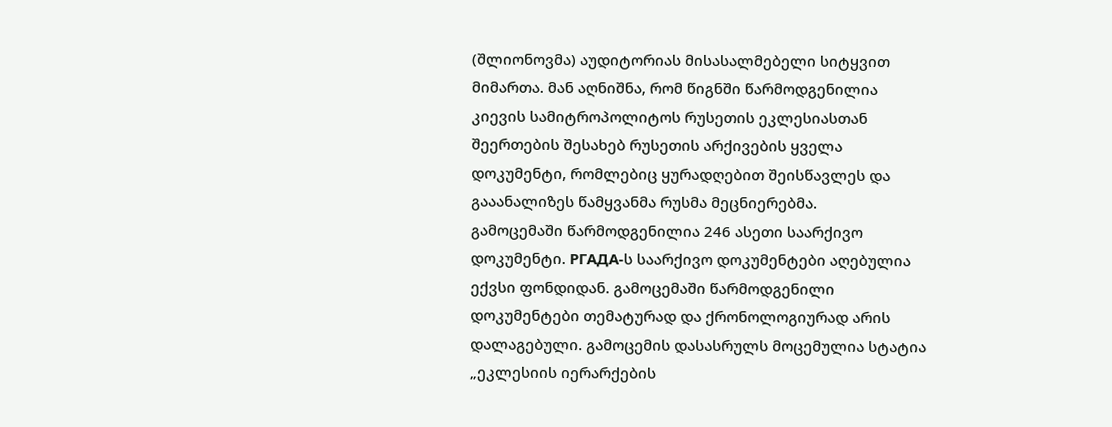(შლიონოვმა) აუდიტორიას მისასალმებელი სიტყვით მიმართა. მან აღნიშნა, რომ წიგნში წარმოდგენილია კიევის სამიტროპოლიტოს რუსეთის ეკლესიასთან შეერთების შესახებ რუსეთის არქივების ყველა დოკუმენტი, რომლებიც ყურადღებით შეისწავლეს და გააანალიზეს წამყვანმა რუსმა მეცნიერებმა.
გამოცემაში წარმოდგენილია 246 ასეთი საარქივო დოკუმენტი. РГАДА-ს საარქივო დოკუმენტები აღებულია ექვსი ფონდიდან. გამოცემაში წარმოდგენილი დოკუმენტები თემატურად და ქრონოლოგიურად არის დალაგებული. გამოცემის დასასრულს მოცემულია სტატია „ეკლესიის იერარქების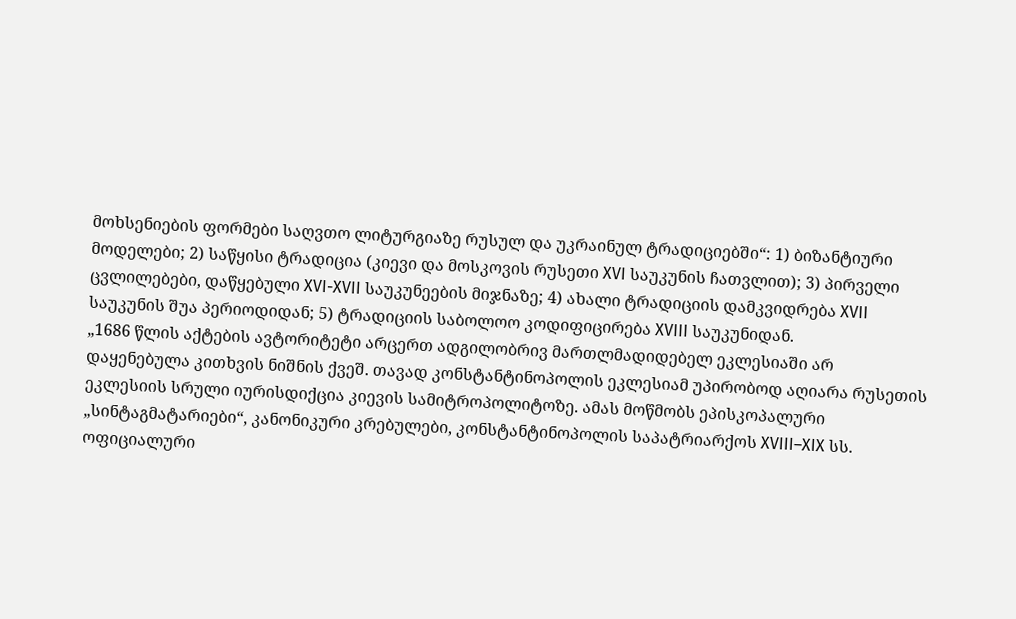მოხსენიების ფორმები საღვთო ლიტურგიაზე რუსულ და უკრაინულ ტრადიციებში“: 1) ბიზანტიური მოდელები; 2) საწყისი ტრადიცია (კიევი და მოსკოვის რუსეთი XVI საუკუნის ჩათვლით); 3) პირველი ცვლილებები, დაწყებული XVI-XVII საუკუნეების მიჯნაზე; 4) ახალი ტრადიციის დამკვიდრება XVII საუკუნის შუა პერიოდიდან; 5) ტრადიციის საბოლოო კოდიფიცირება XVIII საუკუნიდან.
„1686 წლის აქტების ავტორიტეტი არცერთ ადგილობრივ მართლმადიდებელ ეკლესიაში არ დაყენებულა კითხვის ნიშნის ქვეშ. თავად კონსტანტინოპოლის ეკლესიამ უპირობოდ აღიარა რუსეთის ეკლესიის სრული იურისდიქცია კიევის სამიტროპოლიტოზე. ამას მოწმობს ეპისკოპალური „სინტაგმატარიები“, კანონიკური კრებულები, კონსტანტინოპოლის საპატრიარქოს XVIII–XIX სს. ოფიციალური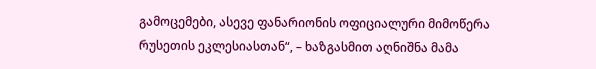გამოცემები, ასევე ფანარიონის ოფიციალური მიმოწერა რუსეთის ეკლესიასთან“, – ხაზგასმით აღნიშნა მამა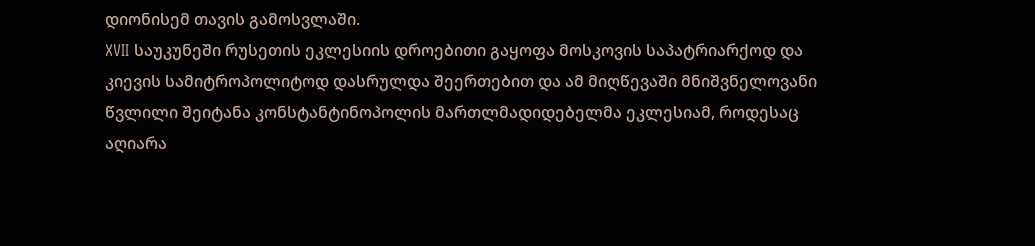დიონისემ თავის გამოსვლაში.
XVII საუკუნეში რუსეთის ეკლესიის დროებითი გაყოფა მოსკოვის საპატრიარქოდ და კიევის სამიტროპოლიტოდ დასრულდა შეერთებით და ამ მიღწევაში მნიშვნელოვანი წვლილი შეიტანა კონსტანტინოპოლის მართლმადიდებელმა ეკლესიამ, როდესაც აღიარა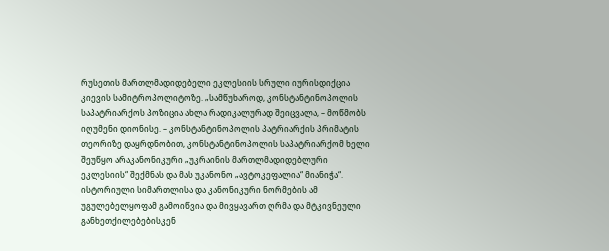რუსეთის მართლმადიდებელი ეკლესიის სრული იურისდიქცია კიევის სამიტროპოლიტოზე. „სამწუხაროდ, კონსტანტინოპოლის საპატრიარქოს პოზიცია ახლა რადიკალურად შეიცვალა, – მოწმობს იღუმენი დიონისე. – კონსტანტინოპოლის პატრიარქის პრიმატის თეორიზე დაყრდნობით, კონსტანტინოპოლის საპატრიარქომ ხელი შეუწყო არაკანონიკური „უკრაინის მართლმადიდებლური ეკლესიის“ შექმნას და მას უკანონო „ავტოკეფალია“ მიანიჭა“. ისტორიული სიმართლისა და კანონიკური ნორმების ამ უგულებელყოფამ გამოიწვია და მივყავართ ღრმა და მტკივნეული განხეთქილებებისკენ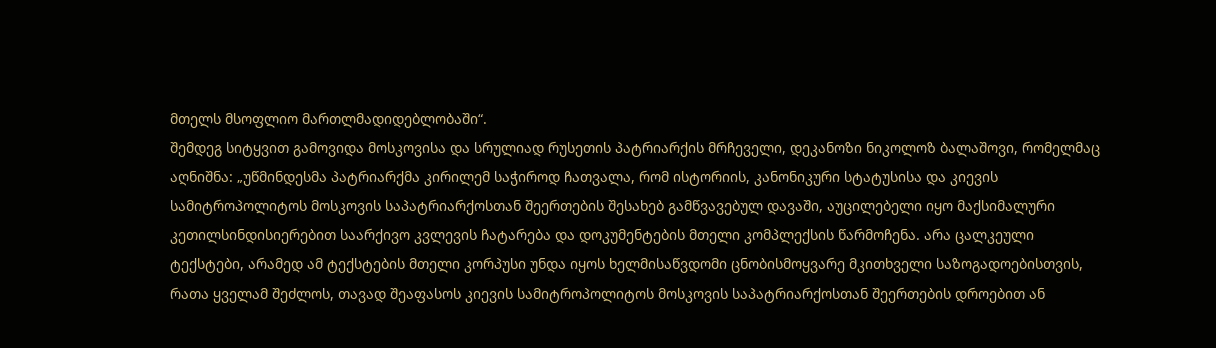მთელს მსოფლიო მართლმადიდებლობაში“.
შემდეგ სიტყვით გამოვიდა მოსკოვისა და სრულიად რუსეთის პატრიარქის მრჩეველი, დეკანოზი ნიკოლოზ ბალაშოვი, რომელმაც აღნიშნა: „უწმინდესმა პატრიარქმა კირილემ საჭიროდ ჩათვალა, რომ ისტორიის, კანონიკური სტატუსისა და კიევის სამიტროპოლიტოს მოსკოვის საპატრიარქოსთან შეერთების შესახებ გამწვავებულ დავაში, აუცილებელი იყო მაქსიმალური კეთილსინდისიერებით საარქივო კვლევის ჩატარება და დოკუმენტების მთელი კომპლექსის წარმოჩენა. არა ცალკეული ტექსტები, არამედ ამ ტექსტების მთელი კორპუსი უნდა იყოს ხელმისაწვდომი ცნობისმოყვარე მკითხველი საზოგადოებისთვის, რათა ყველამ შეძლოს, თავად შეაფასოს კიევის სამიტროპოლიტოს მოსკოვის საპატრიარქოსთან შეერთების დროებით ან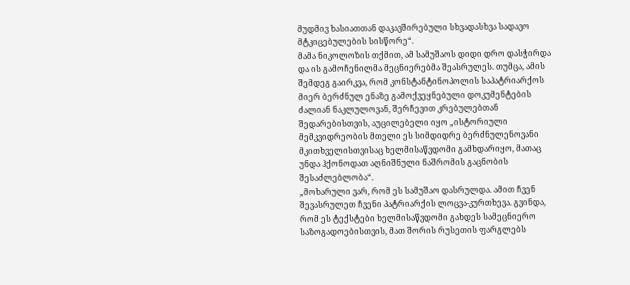მუდმივ ხასიათთან დაკავშირებული სხვადასხვა სადავო მტკიცებულების სისწორე“.
მამა ნიკოლოზის თქმით, ამ სამუშაოს დიდი დრო დასჭირდა და ის გამოჩენილმა მეცნიერებმა შეასრულეს. თუმცა, ამის შემდეგ გაირკვა, რომ კონსტანტინოპოლის საპატრიარქოს მიერ ბერძნულ ენაზე გამოქვეყნებული დოკუმენტების ძალიან ნაკლულოვან, შერჩევით კრებულებთან შედარებისთვის, აუცილებელი იყო „ისტორიული მემკვიდრეობის მთელი ეს სიმდიდრე ბერძნულენოვანი მკითხველისთვისაც ხელმისაწვდომი გამხდარიყო, მათაც უნდა ჰქონოდათ აღნიშნული ნაშრომის გაცნობის შესაძლებლობა“.
„მოხარული ვარ, რომ ეს სამუშაო დასრულდა. ამით ჩვენ შევასრულეთ ჩვენი პატრიარქის ლოცვა-კურთხევა. გვინდა, რომ ეს ტექსტები ხელმისაწვდომი გახდეს სამეცნიერო საზოგადოებისთვის, მათ შორის რუსეთის ფარგლებს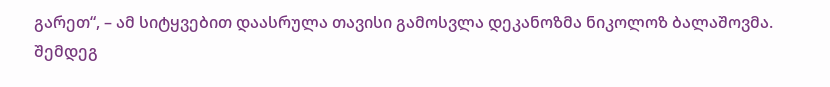გარეთ“, – ამ სიტყვებით დაასრულა თავისი გამოსვლა დეკანოზმა ნიკოლოზ ბალაშოვმა.
შემდეგ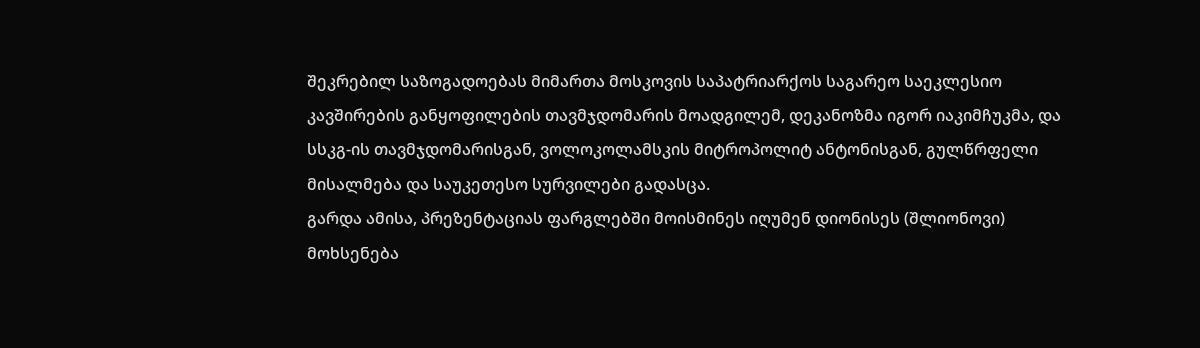შეკრებილ საზოგადოებას მიმართა მოსკოვის საპატრიარქოს საგარეო საეკლესიო კავშირების განყოფილების თავმჯდომარის მოადგილემ, დეკანოზმა იგორ იაკიმჩუკმა, და სსკგ-ის თავმჯდომარისგან, ვოლოკოლამსკის მიტროპოლიტ ანტონისგან, გულწრფელი მისალმება და საუკეთესო სურვილები გადასცა.
გარდა ამისა, პრეზენტაციას ფარგლებში მოისმინეს იღუმენ დიონისეს (შლიონოვი) მოხსენება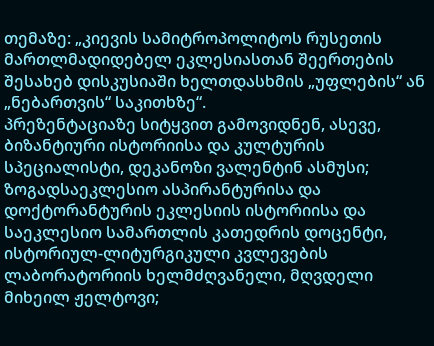თემაზე: „კიევის სამიტროპოლიტოს რუსეთის მართლმადიდებელ ეკლესიასთან შეერთების შესახებ დისკუსიაში ხელთდასხმის „უფლების“ ან „ნებართვის“ საკითხზე“.
პრეზენტაციაზე სიტყვით გამოვიდნენ, ასევე, ბიზანტიური ისტორიისა და კულტურის სპეციალისტი, დეკანოზი ვალენტინ ასმუსი; ზოგადსაეკლესიო ასპირანტურისა და დოქტორანტურის ეკლესიის ისტორიისა და საეკლესიო სამართლის კათედრის დოცენტი, ისტორიულ-ლიტურგიკული კვლევების ლაბორატორიის ხელმძღვანელი, მღვდელი მიხეილ ჟელტოვი;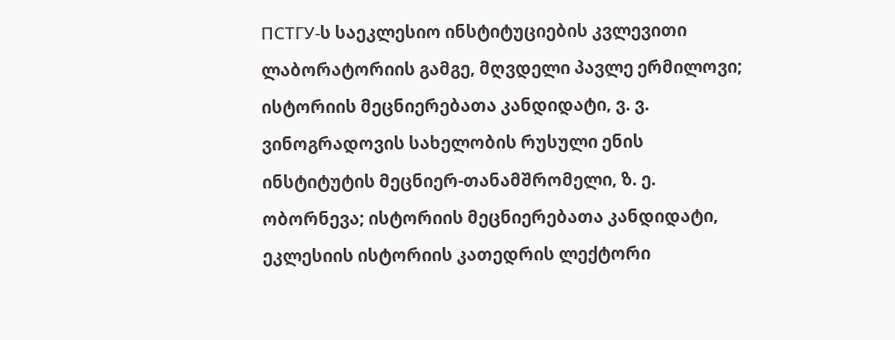ПСТГУ-ს საეკლესიო ინსტიტუციების კვლევითი ლაბორატორიის გამგე, მღვდელი პავლე ერმილოვი; ისტორიის მეცნიერებათა კანდიდატი, ვ. ვ. ვინოგრადოვის სახელობის რუსული ენის ინსტიტუტის მეცნიერ-თანამშრომელი, ზ. ე. ობორნევა; ისტორიის მეცნიერებათა კანდიდატი, ეკლესიის ისტორიის კათედრის ლექტორი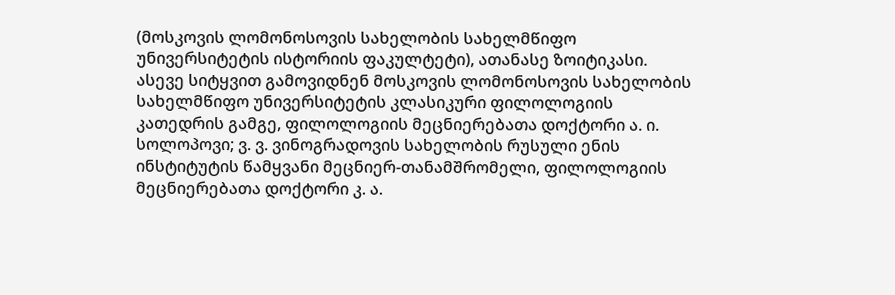(მოსკოვის ლომონოსოვის სახელობის სახელმწიფო უნივერსიტეტის ისტორიის ფაკულტეტი), ათანასე ზოიტიკასი.
ასევე სიტყვით გამოვიდნენ მოსკოვის ლომონოსოვის სახელობის სახელმწიფო უნივერსიტეტის კლასიკური ფილოლოგიის კათედრის გამგე, ფილოლოგიის მეცნიერებათა დოქტორი ა. ი. სოლოპოვი; ვ. ვ. ვინოგრადოვის სახელობის რუსული ენის ინსტიტუტის წამყვანი მეცნიერ-თანამშრომელი, ფილოლოგიის მეცნიერებათა დოქტორი კ. ა.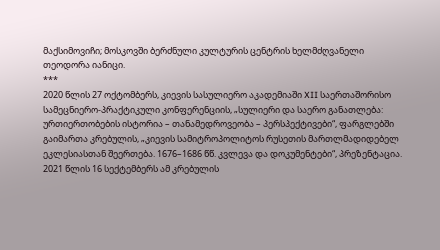მაქსიმოვიჩი; მოსკოვში ბერძნული კულტურის ცენტრის ხელმძღვანელი თეოდორა იანიცი.
***
2020 წლის 27 ოქტომბერს, კიევის სასულიერო აკადემიაში XII საერთაშორისო სამეცნიერო-პრაქტიკული კონფერენციის, „სულიერი და საერო განათლება: ურთიერთობების ისტორია – თანამედროვეობა – პერსპექტივები“, ფარგლებში გაიმართა კრებულის, „კიევის სამიტროპოლიტოს რუსეთის მართლმადიდებელ ეკლესიასთან შეერთება. 1676–1686 წწ. კვლევა და დოკუმენტები“, პრეზენტაცია.
2021 წლის 16 სექტემბერს ამ კრებულის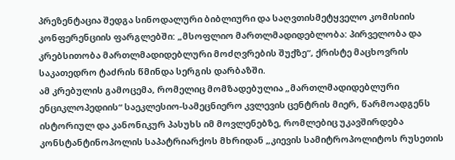პრეზენტაცია შედგა სინოდალური ბიბლიური და საღვთისმეტყველო კომისიის კონფერენციის ფარგლებში: „მსოფლიო მართლმადიდებლობა: პირველობა და კრებსითობა მართლმადიდებლური მოძღვრების შუქზე“, ქრისტე მაცხოვრის საკათედრო ტაძრის წმინდა სერგის დარბაზში.
ამ კრებულის გამოცემა, რომელიც მომზადებულია „მართლმადიდებლური ენციკლოპედიის“ საეკლესიო-სამეცნიერო კვლევის ცენტრის მიერ, წარმოადგენს ისტორიულ და კანონიკურ პასუხს იმ მოვლენებზე, რომლებიც უკავშირდება კონსტანტინოპოლის საპატრიარქოს მხრიდან „კიევის სამიტროპოლიტოს რუსეთის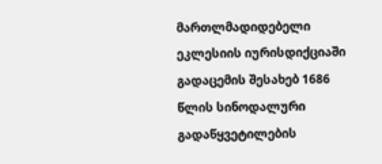მართლმადიდებელი ეკლესიის იურისდიქციაში გადაცემის შესახებ 1686 წლის სინოდალური გადაწყვეტილების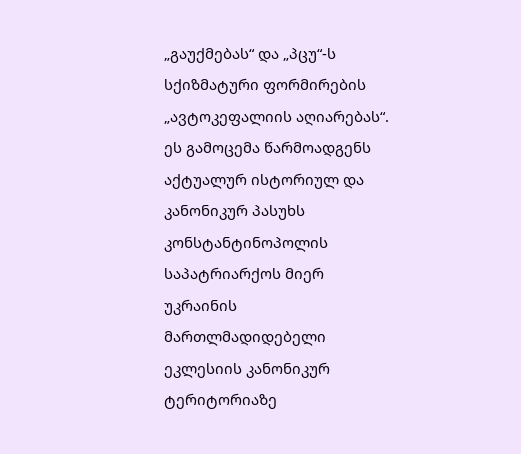„გაუქმებას“ და „პცუ“-ს სქიზმატური ფორმირების „ავტოკეფალიის აღიარებას“.
ეს გამოცემა წარმოადგენს აქტუალურ ისტორიულ და კანონიკურ პასუხს კონსტანტინოპოლის საპატრიარქოს მიერ უკრაინის მართლმადიდებელი ეკლესიის კანონიკურ ტერიტორიაზე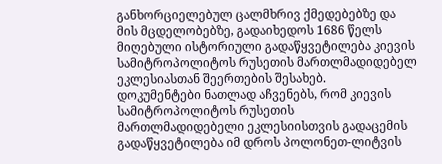განხორციელებულ ცალმხრივ ქმედებებზე და მის მცდელობებზე, გადაიხედოს 1686 წელს მიღებული ისტორიული გადაწყვეტილება კიევის სამიტროპოლიტოს რუსეთის მართლმადიდებელ ეკლესიასთან შეერთების შესახებ.
დოკუმენტები ნათლად აჩვენებს, რომ კიევის სამიტროპოლიტოს რუსეთის მართლმადიდებელი ეკლესიისთვის გადაცემის გადაწყვეტილება იმ დროს პოლონეთ-ლიტვის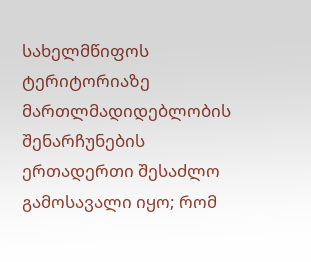სახელმწიფოს ტერიტორიაზე მართლმადიდებლობის შენარჩუნების ერთადერთი შესაძლო გამოსავალი იყო; რომ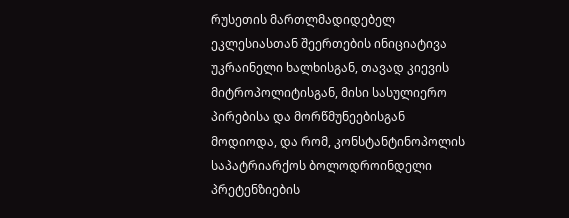რუსეთის მართლმადიდებელ ეკლესიასთან შეერთების ინიციატივა უკრაინელი ხალხისგან, თავად კიევის მიტროპოლიტისგან, მისი სასულიერო პირებისა და მორწმუნეებისგან მოდიოდა, და რომ, კონსტანტინოპოლის საპატრიარქოს ბოლოდროინდელი პრეტენზიების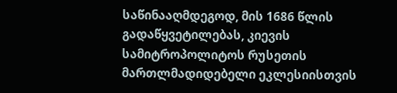საწინააღმდეგოდ, მის 1686 წლის გადაწყვეტილებას, კიევის სამიტროპოლიტოს რუსეთის მართლმადიდებელი ეკლესიისთვის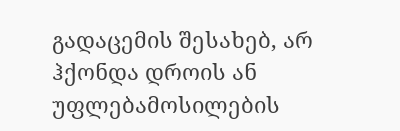გადაცემის შესახებ, არ ჰქონდა დროის ან უფლებამოსილების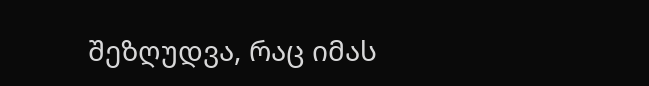შეზღუდვა, რაც იმას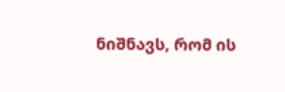ნიშნავს, რომ ის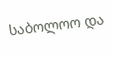საბოლოო და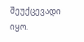შეუქცევადი იყო.